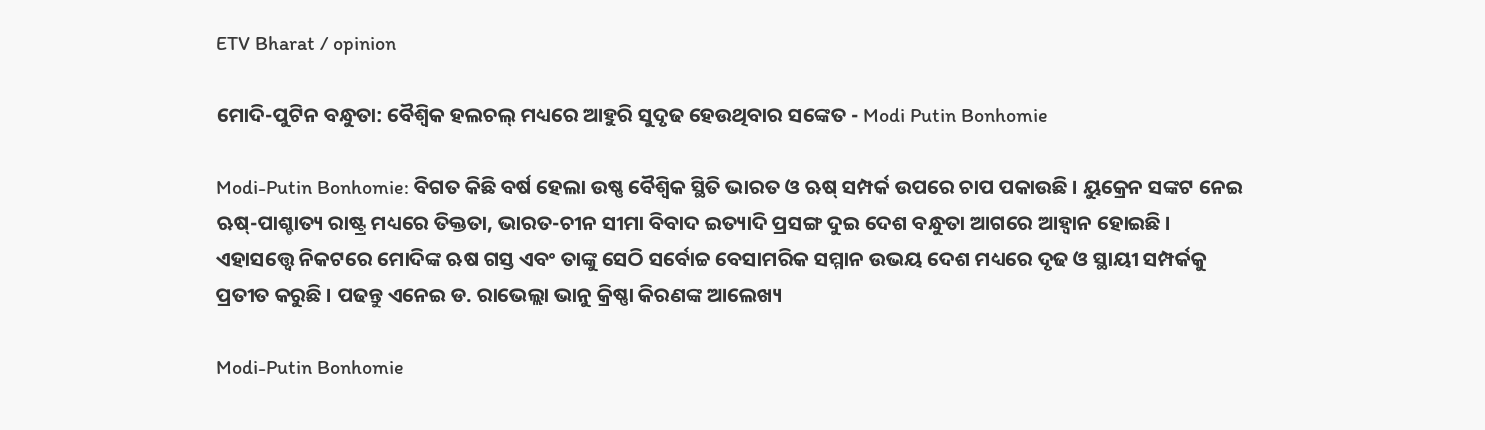ETV Bharat / opinion

ମୋଦି-ପୁଟିନ ବନ୍ଧୁତା: ବୈଶ୍ବିକ ହଲଚଲ୍ ମଧ୍ୟରେ ଆହୁରି ସୁଦୃଢ ହେଉଥିବାର ସଙ୍କେତ - Modi Putin Bonhomie

Modi-Putin Bonhomie: ବିଗତ କିଛି ବର୍ଷ ହେଲା ଉଷ୍ଣ ବୈଶ୍ବିକ ସ୍ଥିତି ଭାରତ ଓ ଋଷ୍ ସମ୍ପର୍କ ଉପରେ ଚାପ ପକାଉଛି । ୟୁକ୍ରେନ ସଙ୍କଟ ନେଇ ଋଷ୍-ପାଶ୍ଚାତ୍ୟ ରାଷ୍ଟ୍ର ମଧ୍ୟରେ ତିକ୍ତତା, ଭାରତ-ଚୀନ ସୀମା ବିବାଦ ଇତ୍ୟାଦି ପ୍ରସଙ୍ଗ ଦୁଇ ଦେଶ ବନ୍ଧୁତା ଆଗରେ ଆହ୍ବାନ ହୋଇଛି । ଏହାସତ୍ତ୍ବେ ନିକଟରେ ମୋଦିଙ୍କ ଋଷ ଗସ୍ତ ଏବଂ ତାଙ୍କୁ ସେଠି ସର୍ବୋଚ୍ଚ ବେସାମରିକ ସମ୍ମାନ ଉଭୟ ଦେଶ ମଧ୍ୟରେ ଦୃଢ ଓ ସ୍ଥାୟୀ ସମ୍ପର୍କକୁ ପ୍ରତୀତ କରୁଛି । ପଢନ୍ତୁ ଏନେଇ ଡ. ରାଭେଲ୍ଲା ଭାନୁ କ୍ରିଷ୍ଣା କିରଣଙ୍କ ଆଲେଖ୍ୟ

Modi-Putin Bonhomie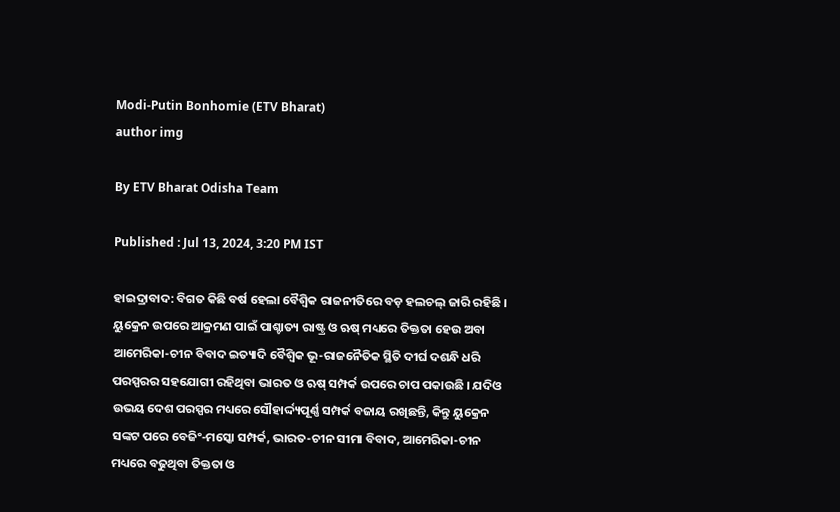Modi-Putin Bonhomie (ETV Bharat)
author img

By ETV Bharat Odisha Team

Published : Jul 13, 2024, 3:20 PM IST

ହାଇଦ୍ରାବାଦ: ବିଗତ କିଛି ବର୍ଷ ହେଲା ବୈଶ୍ବିକ ରାଜନୀତିରେ ବଡ଼ ହଲଚଲ୍ ଜାରି ରହିଛି । ୟୁକ୍ରେନ ଉପରେ ଆକ୍ରମଣ ପାଇଁ ପାଶ୍ଚାତ୍ୟ ରାଷ୍ଟ୍ର ଓ ଋଷ୍ ମଧ୍ୟରେ ତିକ୍ତତା ହେଉ ଅବା ଆମେରିକା-ଚୀନ ବିବାଦ ଇତ୍ୟାଦି ବୈଶ୍ବିକ ଭୂ-ରାଜନୈତିକ ସ୍ଥିତି ଦୀର୍ଘ ଦଶନ୍ଧି ଧରି ପରସ୍ପରର ସହଯୋଗୀ ରହିଥିବା ଭାରତ ଓ ଋଷ୍ ସମ୍ପର୍କ ଉପରେ ଚାପ ପକାଉଛି । ଯଦିଓ ଉଭୟ ଦେଶ ପରସ୍ପର ମଧ୍ୟରେ ସୌହାର୍ଦ୍ଦ୍ୟପୂର୍ଣ୍ଣ ସମ୍ପର୍କ ବଜାୟ ରଖିଛନ୍ତି, କିନ୍ତୁ ୟୁକ୍ରେନ ସଙ୍କଟ ପରେ ବେଜିଂ-ମସ୍କୋ ସମ୍ପର୍କ, ଭାରତ-ଚୀନ ସୀମା ବିବାଦ, ଆମେରିକା-ଚୀନ ମଧ୍ୟରେ ବଢୁଥିବା ତିକ୍ତତା ଓ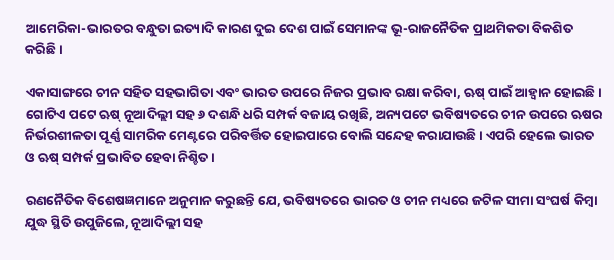ଆମେରିକା-ଭାରତର ବନ୍ଧୁତା ଇତ୍ୟାଦି କାରଣ ଦୁଇ ଦେଶ ପାଇଁ ସେମାନଙ୍କ ଭୂ-ରାଜନୈତିକ ପ୍ରାଥମିକତା ବିକଶିତ କରିଛି ।

ଏକାସାଙ୍ଗରେ ଚୀନ ସହିତ ସହଭାଗିତା ଏବଂ ଭାରତ ଉପରେ ନିଜର ପ୍ରଭାବ ରକ୍ଷା କରିବା, ଋଷ୍ ପାଇଁ ଆହ୍ବାନ ହୋଇଛି । ଗୋଟିଏ ପଟେ ଋଷ୍ ନୂଆଦିଲ୍ଲୀ ସହ ୬ ଦଶନ୍ଧି ଧରି ସମ୍ପର୍କ ବଜାୟ ରଖିଛି, ଅନ୍ୟପଟେ ଭବିଷ୍ୟତରେ ଚୀନ ଉପରେ ଋଷର ନିର୍ଭରଶୀଳତା ପୂର୍ଣ୍ଣ ସାମରିକ ମେଣ୍ଟରେ ପରିବର୍ତ୍ତିତ ହୋଇପାରେ ବୋଲି ସନ୍ଦେହ କରାଯାଉଛି । ଏପରି ହେଲେ ଭାରତ ଓ ଋଷ୍ ସମ୍ପର୍କ ପ୍ରଭାବିତ ହେବା ନିଶ୍ଚିତ ।

ରଣନୈତିକ ବିଶେଷଜ୍ଞମାନେ ଅନୁମାନ କରୁଛନ୍ତି ଯେ, ଭବିଷ୍ୟତରେ ଭାରତ ଓ ଚୀନ ମଧ୍ୟରେ ଜଟିଳ ସୀମା ସଂଘର୍ଷ କିମ୍ବା ଯୁଦ୍ଧ ସ୍ଥିତି ଉପୁଜିଲେ, ନୂଆଦିଲ୍ଲୀ ସହ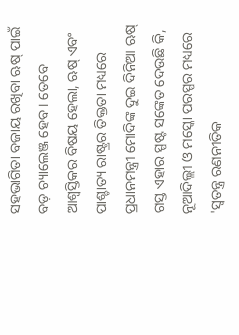ସହଭାଗିତା ବଜାୟ ରଖିବା ଋଷ୍ ପାଇଁ ବଡ଼ ଚ୍ୟାଲେଞ୍ଜ ହେବ । ତେବେ ଆଶ୍ବସ୍ତିକର ବିଷୟ ହେଲା, ଋଷ୍ ଏବଂ ପାଶ୍ଚାତ୍ୟ ରାଷ୍ଟ୍ରର ତିକ୍ତତା ମଧ୍ୟରେ ପ୍ରଧାନମନ୍ତ୍ରୀ ମୋଦିଙ୍କ ଦୁଇ ଦିନିଆ ଋଷ୍ ଗସ୍ତ ଏହାର ସ୍ପଷ୍ଟ ସଙ୍କେତ ଦେଉଛି କି, ନୂଆଦିଲ୍ଲୀ ଓ ମସ୍କୋ ପରସ୍ପର ମଧ୍ୟରେ 'ସ୍ବତନ୍ତ୍ର ରଣନୀତିକ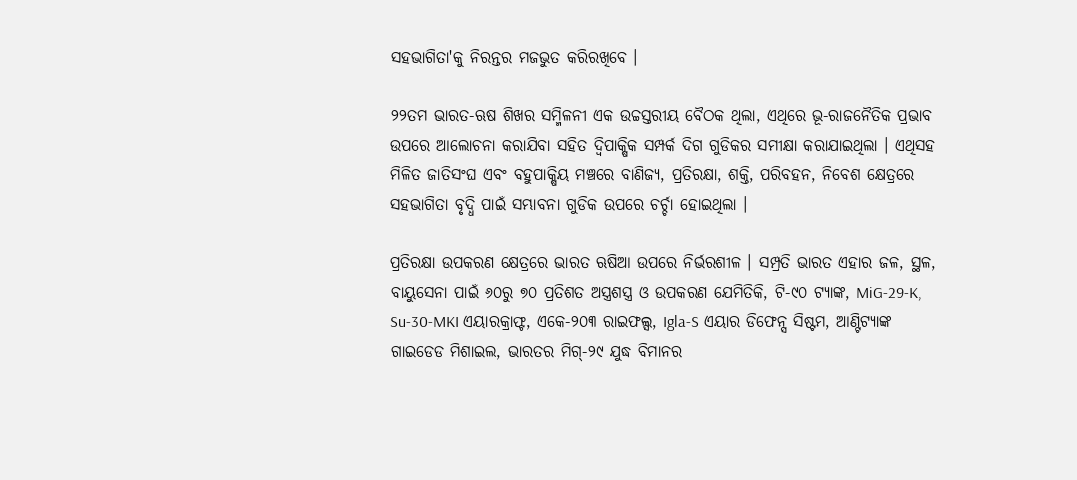ସହଭାଗିତା'କୁ ନିରନ୍ତର ମଜଭୁତ କରିରଖିବେ ।

୨୨ତମ ଭାରତ-ଋଷ ଶିଖର ସମ୍ମିଳନୀ ଏକ ଉଚ୍ଚସ୍ତରୀୟ ବୈଠକ ଥିଲା, ଏଥିରେ ଭୂ-ରାଜନୈତିକ ପ୍ରଭାବ ଉପରେ ଆଲୋଚନା କରାଯିବା ସହିତ ଦ୍ବିପାକ୍ଷିକ ସମ୍ପର୍କ ଦିଗ ଗୁଡିକର ସମୀକ୍ଷା କରାଯାଇଥିଲା । ଏଥିସହ ମିଳିତ ଜାତିସଂଘ ଏବଂ ବହୁପାକ୍ଷିୟ ମଞ୍ଚରେ ବାଣିଜ୍ୟ, ପ୍ରତିରକ୍ଷା, ଶକ୍ତି, ପରିବହନ, ନିବେଶ କ୍ଷେତ୍ରରେ ସହଭାଗିତା ବୃଦ୍ଧି ପାଇଁ ସମ୍ଭାବନା ଗୁଡିକ ଉପରେ ଚର୍ଚ୍ଚା ହୋଇଥିଲା ।

ପ୍ରତିରକ୍ଷା ଉପକରଣ କ୍ଷେତ୍ରରେ ଭାରତ ଋଷିଆ ଉପରେ ନିର୍ଭରଶୀଳ । ସମ୍ପ୍ରତି ଭାରତ ଏହାର ଜଳ, ସ୍ଥଳ, ବାୟୁସେନା ପାଇଁ ୬୦ରୁ ୭୦ ପ୍ରତିଶତ ଅସ୍ତ୍ରଶସ୍ତ୍ର ଓ ଉପକରଣ ଯେମିତିକି, ଟି-୯୦ ଟ୍ୟାଙ୍କ, MiG-29-K, Su-30-MKI ଏୟାରକ୍ରାଫ୍ଟ, ଏକେ-୨୦୩ ରାଇଫଲ୍ସ, Igla-S ଏୟାର ଡିଫେନ୍ସ ସିଷ୍ଟମ, ଆଣ୍ଟିଟ୍ୟାଙ୍କ ଗାଇଡେଡ ମିଶାଇଲ, ଭାରତର ମିଗ୍-୨୯ ଯୁଦ୍ଧ ବିମାନର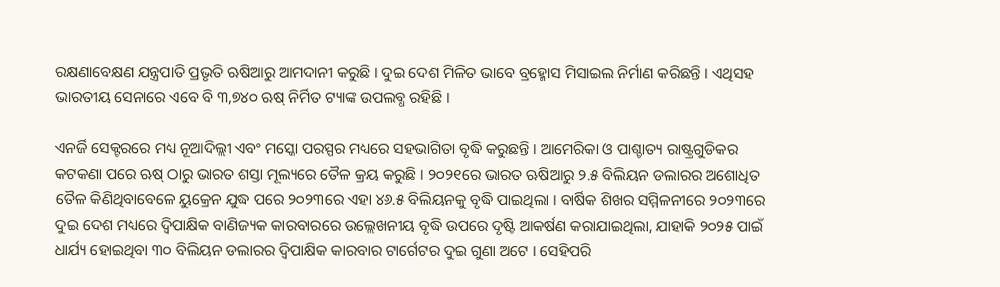ରକ୍ଷଣାବେକ୍ଷଣ ଯନ୍ତ୍ରପାତି ପ୍ରଭୃତି ଋଷିଆରୁ ଆମଦାନୀ କରୁଛି । ଦୁଇ ଦେଶ ମିଳିତ ଭାବେ ବ୍ରହ୍ମୋସ ମିସାଇଲ ନିର୍ମାଣ କରିଛନ୍ତି । ଏଥିସହ ଭାରତୀୟ ସେନାରେ ଏବେ ବି ୩,୭୪୦ ଋଷ୍ ନିର୍ମିତ ଟ୍ୟାଙ୍କ ଉପଲବ୍ଧ ରହିଛି ।

ଏନର୍ଜି ସେକ୍ଟରରେ ମଧ୍ୟ ନୂଆଦିଲ୍ଲୀ ଏବଂ ମସ୍କୋ ପରସ୍ପର ମଧ୍ୟରେ ସହଭାଗିତା ବୃଦ୍ଧି କରୁଛନ୍ତି । ଆମେରିକା ଓ ପାଶ୍ଚାତ୍ୟ ରାଷ୍ଟ୍ରଗୁଡିକର କଟକଣା ପରେ ଋଷ୍ ଠାରୁ ଭାରତ ଶସ୍ତା ମୂଲ୍ୟରେ ତୈଳ କ୍ରୟ କରୁଛି । ୨୦୨୧ରେ ଭାରତ ଋଷିଆରୁ ୨.୫ ବିଲିୟନ ଡଲାରର ଅଶୋଧିତ ତୈଳ କିଣିଥିବାବେଳେ ୟୁକ୍ରେନ ଯୁଦ୍ଧ ପରେ ୨୦୨୩ରେ ଏହା ୪୬.୫ ବିଲିୟନକୁ ବୃଦ୍ଧି ପାଇଥିଲା । ବାର୍ଷିକ ଶିଖର ସମ୍ମିଳନୀରେ ୨୦୨୩ରେ ଦୁଇ ଦେଶ ମଧ୍ୟରେ ଦ୍ବିପାକ୍ଷିକ ବାଣିଜ୍ୟକ କାରବାରରେ ଉଲ୍ଲେଖନୀୟ ବୃଦ୍ଧି ଉପରେ ଦୃଷ୍ଟି ଆକର୍ଷଣ କରାଯାଇଥିଲା, ଯାହାକି ୨୦୨୫ ପାଇଁ ଧାର୍ଯ୍ୟ ହୋଇଥିବା ୩୦ ବିଲିୟନ ଡଲାରର ଦ୍ବିପାକ୍ଷିକ କାରବାର ଟାର୍ଗେଟର ଦୁଇ ଗୁଣା ଅଟେ । ସେହିପରି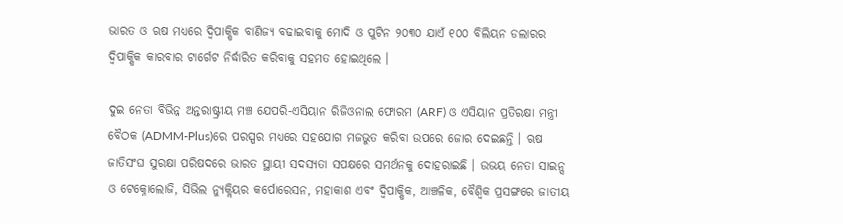ଭାରତ ଓ ଋଷ ମଧ୍ୟରେ ଦ୍ବିପାକ୍ଷିକ ବାଣିଜ୍ୟ ବଢାଇବାକୁ ମୋଦି ଓ ପୁଟିନ ୨୦୩୦ ଯାଏଁ ୧୦୦ ବିଲିୟନ ଡଲାରର ଦ୍ବିପାକ୍ଷିକ କାରବାର ଟାର୍ଗେଟ ନିର୍ଦ୍ଧାରିତ କରିବାକୁ ସହମତ ହୋଇଥିଲେ ।

ଦୁଇ ନେତା ବିଭିନ୍ନ ଅନ୍ତରାଷ୍ଟ୍ରୀୟ ମଞ୍ଚ ଯେପରି-ଏସିୟାନ ରିଜିଓନାଲ ଫୋରମ (ARF) ଓ ଏସିୟାନ ପ୍ରତିରକ୍ଷା ମନ୍ତ୍ରୀ ବୈଠକ (ADMM-Plus)ରେ ପରସ୍ପର ମଧ୍ୟରେ ସହଯୋଗ ମଜଭୁତ କରିବା ଉପରେ ଜୋର ଦେଇଛନ୍ତି । ଋଷ ଜାତିସଂଘ ସୁରକ୍ଷା ପରିଷଦରେ ଭାରତ ସ୍ଥାୟୀ ସଦସ୍ୟତା ସପକ୍ଷରେ ସମର୍ଥନକୁ ଦୋହରାଇଛି । ଉଭୟ ନେତା ସାଇନ୍ସ ଓ ଟେକ୍ନୋଲୋଜି, ସିଭିଲ ନ୍ୟୁକ୍ଲିୟର କର୍ପୋରେସନ, ମହାକାଶ ଏବଂ ଦ୍ବିପାକ୍ଷିକ, ଆଞ୍ଚଳିକ, ବୈଶ୍ବିକ ପ୍ରସଙ୍ଗରେ ଜାତୀୟ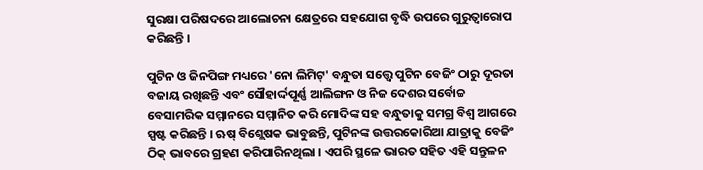ସୁରକ୍ଷା ପରିଷଦରେ ଆଲୋଚନା କ୍ଷେତ୍ରରେ ସହଯୋଗ ବୃଦ୍ଧି ଉପରେ ଗୁରୁତ୍ବାରୋପ କରିଛନ୍ତି ।

ପୁଟିନ ଓ ଜିନପିଙ୍ଗ ମଧ୍ୟରେ 'ନୋ ଲିମିଟ୍' ବନ୍ଧୁତା ସତ୍ତ୍ବେ ପୁଟିନ ବେଜିଂ ଠାରୁ ଦୂରତା ବଜାୟ ରଖିଛନ୍ତି ଏବଂ ସୌହାର୍ଦ୍ଦପୂର୍ଣ୍ଣ ଆଲିଙ୍ଗନ ଓ ନିଜ ଦେଶର ସର୍ବୋଚ୍ଚ ବେସାମରିକ ସମ୍ମାନରେ ସମ୍ମାନିତ କରି ମୋଦିଙ୍କ ସହ ବନ୍ଧୁତାକୁ ସମଗ୍ର ବିଶ୍ବ ଆଗରେ ସ୍ପଷ୍ଟ କରିଛନ୍ତି । ଋଷ୍ ବିଶ୍ଲେଷକ ଭାବୁଛନ୍ତି, ପୁଟିନଙ୍କ ଉତ୍ତରକୋରିଆ ଯାତ୍ରାକୁ ବେଜିଂ ଠିକ୍ ଭାବରେ ଗ୍ରହଣ କରିପାରିନଥିଲା । ଏପରି ସ୍ଥଳେ ଭାରତ ସହିତ ଏହି ସନ୍ତୁଳନ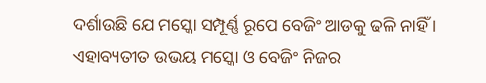ଦର୍ଶାଉଛି ଯେ ମସ୍କୋ ସମ୍ପୂର୍ଣ୍ଣ ରୂପେ ବେଜିଂ ଆଡକୁ ଢଳି ନାହିଁ । ଏହାବ୍ୟତୀତ ଉଭୟ ମସ୍କୋ ଓ ବେଜିଂ ନିଜର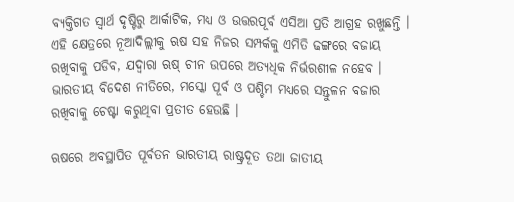ବ୍ୟକ୍ତିଗତ ସ୍ବାର୍ଥ ଦୃଷ୍ଟିରୁ ଆର୍କାଟିକ, ମଧ୍ୟ ଓ ଉତ୍ତରପୂର୍ବ ଏସିଆ ପ୍ରତି ଆଗ୍ରହ ରଖୁଛନ୍ତି । ଏହି କ୍ଷେତ୍ରରେ ନୂଆଦିଲ୍ଲୀକୁ ଋଷ ସହ ନିଜର ସମ୍ପର୍କକୁ ଏମିତି ଢଙ୍ଗରେ ବଜାୟ ରଖିବାକୁ ପଡିବ, ଯଦ୍ବାରା ଋଷ୍ ଚୀନ ଉପରେ ଅତ୍ୟଧିକ ନିର୍ଭରଶୀଳ ନହେବ । ଭାରତୀୟ ବିଦେଶ ନୀତିରେ, ମସ୍କୋ ପୂର୍ବ ଓ ପଶ୍ଚିମ ମଧ୍ୟରେ ସନ୍ତୁଳନ ବଜାର ରଖିବାକୁ ଚେଷ୍ଟା କରୁଥିବା ପ୍ରତୀତ ହେଉଛି ।

ଋଷରେ ଅବସ୍ଥାପିତ ପୂର୍ବତନ ଭାରତୀୟ ରାଷ୍ଟ୍ରଦୂତ ତଥା ଜାତୀୟ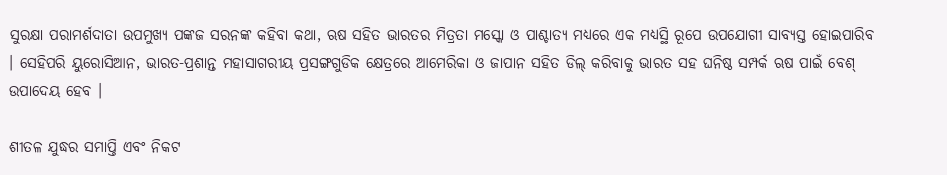ସୁରକ୍ଷା ପରାମର୍ଶଦାତା ଉପମୁଖ୍ୟ ପଙ୍କଜ ସରନଙ୍କ କହିବା କଥା, ଋଷ ସହିତ ଭାରତର ମିତ୍ରତା ମସ୍କୋ ଓ ପାଶ୍ଚାତ୍ୟ ମଧ୍ୟରେ ଏକ ମଧ୍ୟସ୍ଥି ରୂପେ ଉପଯୋଗୀ ସାବ୍ୟସ୍ତ ହୋଇପାରିବ । ସେହିପରି ୟୁରୋସିଆନ, ଭାରତ-ପ୍ରଶାନ୍ତ ମହାସାଗରୀୟ ପ୍ରସଙ୍ଗଗୁଡିକ କ୍ଷେତ୍ରରେ ଆମେରିକା ଓ ଜାପାନ ସହିତ ଡିଲ୍ କରିବାକୁ ଭାରତ ସହ ଘନିଷ୍ଠ ସମ୍ପର୍କ ଋଷ ପାଇଁ ବେଶ୍ ଉପାଦେୟ ହେବ ।

ଶୀତଳ ଯୁଦ୍ଧର ସମାପ୍ତି ଏବଂ ନିକଟ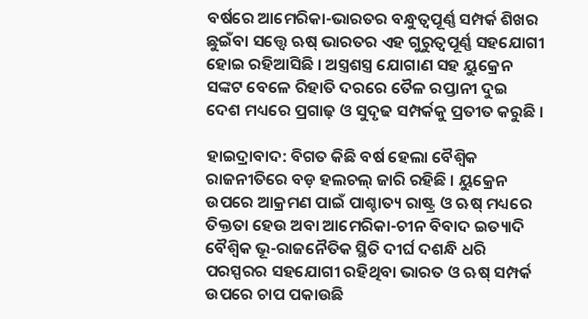ବର୍ଷରେ ଆମେରିକା-ଭାରତର ବନ୍ଧୁତ୍ବପୂର୍ଣ୍ଣ ସମ୍ପର୍କ ଶିଖର ଛୁଇଁବା ସତ୍ତ୍ବେ ଋଷ୍ ଭାରତର ଏହ ଗୁରୁତ୍ବପୂର୍ଣ୍ଣ ସହଯୋଗୀ ହୋଇ ରହିଆସିଛି । ଅସ୍ତ୍ରଶସ୍ତ୍ର ଯୋଗାଣ ସହ ୟୁକ୍ରେନ ସଙ୍କଟ ବେଳେ ରିହାତି ଦରରେ ତୈଳ ରପ୍ତାନୀ ଦୁଇ ଦେଶ ମଧ୍ୟରେ ପ୍ରଗାଢ଼ ଓ ସୁଦୃଢ ସମ୍ପର୍କକୁ ପ୍ରତୀତ କରୁଛି ।

ହାଇଦ୍ରାବାଦ: ବିଗତ କିଛି ବର୍ଷ ହେଲା ବୈଶ୍ବିକ ରାଜନୀତିରେ ବଡ଼ ହଲଚଲ୍ ଜାରି ରହିଛି । ୟୁକ୍ରେନ ଉପରେ ଆକ୍ରମଣ ପାଇଁ ପାଶ୍ଚାତ୍ୟ ରାଷ୍ଟ୍ର ଓ ଋଷ୍ ମଧ୍ୟରେ ତିକ୍ତତା ହେଉ ଅବା ଆମେରିକା-ଚୀନ ବିବାଦ ଇତ୍ୟାଦି ବୈଶ୍ବିକ ଭୂ-ରାଜନୈତିକ ସ୍ଥିତି ଦୀର୍ଘ ଦଶନ୍ଧି ଧରି ପରସ୍ପରର ସହଯୋଗୀ ରହିଥିବା ଭାରତ ଓ ଋଷ୍ ସମ୍ପର୍କ ଉପରେ ଚାପ ପକାଉଛି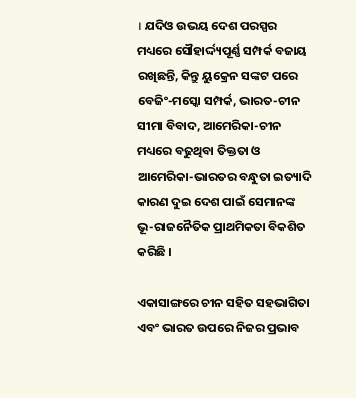। ଯଦିଓ ଉଭୟ ଦେଶ ପରସ୍ପର ମଧ୍ୟରେ ସୌହାର୍ଦ୍ଦ୍ୟପୂର୍ଣ୍ଣ ସମ୍ପର୍କ ବଜାୟ ରଖିଛନ୍ତି, କିନ୍ତୁ ୟୁକ୍ରେନ ସଙ୍କଟ ପରେ ବେଜିଂ-ମସ୍କୋ ସମ୍ପର୍କ, ଭାରତ-ଚୀନ ସୀମା ବିବାଦ, ଆମେରିକା-ଚୀନ ମଧ୍ୟରେ ବଢୁଥିବା ତିକ୍ତତା ଓ ଆମେରିକା-ଭାରତର ବନ୍ଧୁତା ଇତ୍ୟାଦି କାରଣ ଦୁଇ ଦେଶ ପାଇଁ ସେମାନଙ୍କ ଭୂ-ରାଜନୈତିକ ପ୍ରାଥମିକତା ବିକଶିତ କରିଛି ।

ଏକାସାଙ୍ଗରେ ଚୀନ ସହିତ ସହଭାଗିତା ଏବଂ ଭାରତ ଉପରେ ନିଜର ପ୍ରଭାବ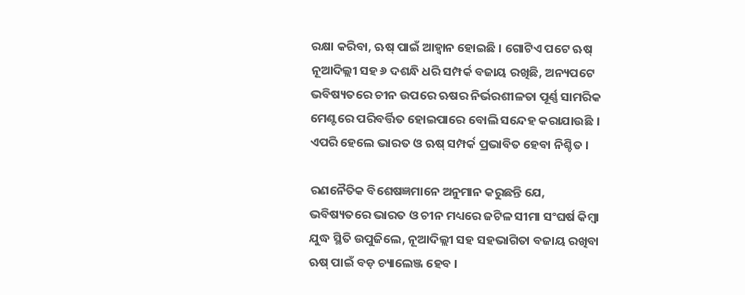ରକ୍ଷା କରିବା, ଋଷ୍ ପାଇଁ ଆହ୍ବାନ ହୋଇଛି । ଗୋଟିଏ ପଟେ ଋଷ୍ ନୂଆଦିଲ୍ଲୀ ସହ ୬ ଦଶନ୍ଧି ଧରି ସମ୍ପର୍କ ବଜାୟ ରଖିଛି, ଅନ୍ୟପଟେ ଭବିଷ୍ୟତରେ ଚୀନ ଉପରେ ଋଷର ନିର୍ଭରଶୀଳତା ପୂର୍ଣ୍ଣ ସାମରିକ ମେଣ୍ଟରେ ପରିବର୍ତ୍ତିତ ହୋଇପାରେ ବୋଲି ସନ୍ଦେହ କରାଯାଉଛି । ଏପରି ହେଲେ ଭାରତ ଓ ଋଷ୍ ସମ୍ପର୍କ ପ୍ରଭାବିତ ହେବା ନିଶ୍ଚିତ ।

ରଣନୈତିକ ବିଶେଷଜ୍ଞମାନେ ଅନୁମାନ କରୁଛନ୍ତି ଯେ, ଭବିଷ୍ୟତରେ ଭାରତ ଓ ଚୀନ ମଧ୍ୟରେ ଜଟିଳ ସୀମା ସଂଘର୍ଷ କିମ୍ବା ଯୁଦ୍ଧ ସ୍ଥିତି ଉପୁଜିଲେ, ନୂଆଦିଲ୍ଲୀ ସହ ସହଭାଗିତା ବଜାୟ ରଖିବା ଋଷ୍ ପାଇଁ ବଡ଼ ଚ୍ୟାଲେଞ୍ଜ ହେବ ।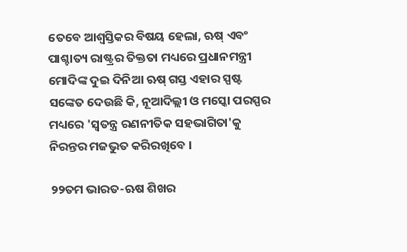ତେବେ ଆଶ୍ବସ୍ତିକର ବିଷୟ ହେଲା, ଋଷ୍ ଏବଂ ପାଶ୍ଚାତ୍ୟ ରାଷ୍ଟ୍ରର ତିକ୍ତତା ମଧ୍ୟରେ ପ୍ରଧାନମନ୍ତ୍ରୀ ମୋଦିଙ୍କ ଦୁଇ ଦିନିଆ ଋଷ୍ ଗସ୍ତ ଏହାର ସ୍ପଷ୍ଟ ସଙ୍କେତ ଦେଉଛି କି, ନୂଆଦିଲ୍ଲୀ ଓ ମସ୍କୋ ପରସ୍ପର ମଧ୍ୟରେ 'ସ୍ବତନ୍ତ୍ର ରଣନୀତିକ ସହଭାଗିତା'କୁ ନିରନ୍ତର ମଜଭୁତ କରିରଖିବେ ।

୨୨ତମ ଭାରତ-ଋଷ ଶିଖର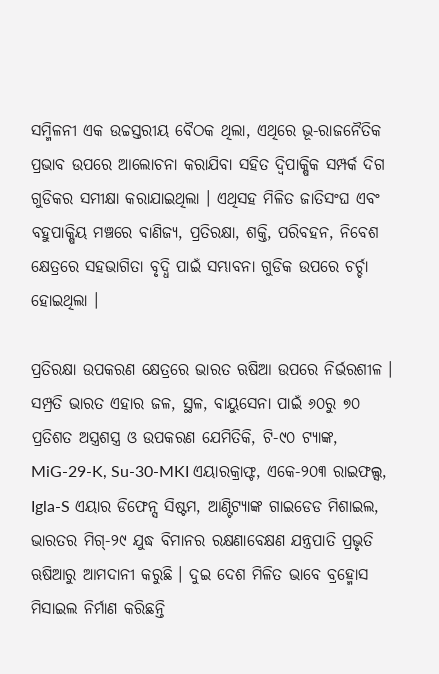ସମ୍ମିଳନୀ ଏକ ଉଚ୍ଚସ୍ତରୀୟ ବୈଠକ ଥିଲା, ଏଥିରେ ଭୂ-ରାଜନୈତିକ ପ୍ରଭାବ ଉପରେ ଆଲୋଚନା କରାଯିବା ସହିତ ଦ୍ବିପାକ୍ଷିକ ସମ୍ପର୍କ ଦିଗ ଗୁଡିକର ସମୀକ୍ଷା କରାଯାଇଥିଲା । ଏଥିସହ ମିଳିତ ଜାତିସଂଘ ଏବଂ ବହୁପାକ୍ଷିୟ ମଞ୍ଚରେ ବାଣିଜ୍ୟ, ପ୍ରତିରକ୍ଷା, ଶକ୍ତି, ପରିବହନ, ନିବେଶ କ୍ଷେତ୍ରରେ ସହଭାଗିତା ବୃଦ୍ଧି ପାଇଁ ସମ୍ଭାବନା ଗୁଡିକ ଉପରେ ଚର୍ଚ୍ଚା ହୋଇଥିଲା ।

ପ୍ରତିରକ୍ଷା ଉପକରଣ କ୍ଷେତ୍ରରେ ଭାରତ ଋଷିଆ ଉପରେ ନିର୍ଭରଶୀଳ । ସମ୍ପ୍ରତି ଭାରତ ଏହାର ଜଳ, ସ୍ଥଳ, ବାୟୁସେନା ପାଇଁ ୬୦ରୁ ୭୦ ପ୍ରତିଶତ ଅସ୍ତ୍ରଶସ୍ତ୍ର ଓ ଉପକରଣ ଯେମିତିକି, ଟି-୯୦ ଟ୍ୟାଙ୍କ, MiG-29-K, Su-30-MKI ଏୟାରକ୍ରାଫ୍ଟ, ଏକେ-୨୦୩ ରାଇଫଲ୍ସ, Igla-S ଏୟାର ଡିଫେନ୍ସ ସିଷ୍ଟମ, ଆଣ୍ଟିଟ୍ୟାଙ୍କ ଗାଇଡେଡ ମିଶାଇଲ, ଭାରତର ମିଗ୍-୨୯ ଯୁଦ୍ଧ ବିମାନର ରକ୍ଷଣାବେକ୍ଷଣ ଯନ୍ତ୍ରପାତି ପ୍ରଭୃତି ଋଷିଆରୁ ଆମଦାନୀ କରୁଛି । ଦୁଇ ଦେଶ ମିଳିତ ଭାବେ ବ୍ରହ୍ମୋସ ମିସାଇଲ ନିର୍ମାଣ କରିଛନ୍ତି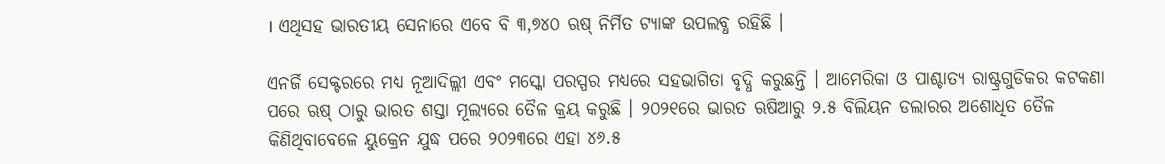। ଏଥିସହ ଭାରତୀୟ ସେନାରେ ଏବେ ବି ୩,୭୪୦ ଋଷ୍ ନିର୍ମିତ ଟ୍ୟାଙ୍କ ଉପଲବ୍ଧ ରହିଛି ।

ଏନର୍ଜି ସେକ୍ଟରରେ ମଧ୍ୟ ନୂଆଦିଲ୍ଲୀ ଏବଂ ମସ୍କୋ ପରସ୍ପର ମଧ୍ୟରେ ସହଭାଗିତା ବୃଦ୍ଧି କରୁଛନ୍ତି । ଆମେରିକା ଓ ପାଶ୍ଚାତ୍ୟ ରାଷ୍ଟ୍ରଗୁଡିକର କଟକଣା ପରେ ଋଷ୍ ଠାରୁ ଭାରତ ଶସ୍ତା ମୂଲ୍ୟରେ ତୈଳ କ୍ରୟ କରୁଛି । ୨୦୨୧ରେ ଭାରତ ଋଷିଆରୁ ୨.୫ ବିଲିୟନ ଡଲାରର ଅଶୋଧିତ ତୈଳ କିଣିଥିବାବେଳେ ୟୁକ୍ରେନ ଯୁଦ୍ଧ ପରେ ୨୦୨୩ରେ ଏହା ୪୬.୫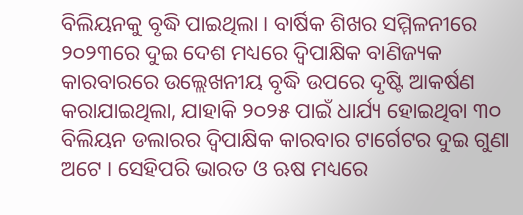ବିଲିୟନକୁ ବୃଦ୍ଧି ପାଇଥିଲା । ବାର୍ଷିକ ଶିଖର ସମ୍ମିଳନୀରେ ୨୦୨୩ରେ ଦୁଇ ଦେଶ ମଧ୍ୟରେ ଦ୍ବିପାକ୍ଷିକ ବାଣିଜ୍ୟକ କାରବାରରେ ଉଲ୍ଲେଖନୀୟ ବୃଦ୍ଧି ଉପରେ ଦୃଷ୍ଟି ଆକର୍ଷଣ କରାଯାଇଥିଲା, ଯାହାକି ୨୦୨୫ ପାଇଁ ଧାର୍ଯ୍ୟ ହୋଇଥିବା ୩୦ ବିଲିୟନ ଡଲାରର ଦ୍ବିପାକ୍ଷିକ କାରବାର ଟାର୍ଗେଟର ଦୁଇ ଗୁଣା ଅଟେ । ସେହିପରି ଭାରତ ଓ ଋଷ ମଧ୍ୟରେ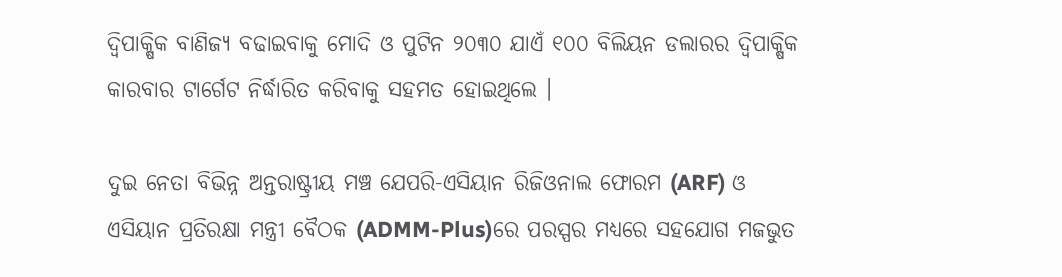ଦ୍ବିପାକ୍ଷିକ ବାଣିଜ୍ୟ ବଢାଇବାକୁ ମୋଦି ଓ ପୁଟିନ ୨୦୩୦ ଯାଏଁ ୧୦୦ ବିଲିୟନ ଡଲାରର ଦ୍ବିପାକ୍ଷିକ କାରବାର ଟାର୍ଗେଟ ନିର୍ଦ୍ଧାରିତ କରିବାକୁ ସହମତ ହୋଇଥିଲେ ।

ଦୁଇ ନେତା ବିଭିନ୍ନ ଅନ୍ତରାଷ୍ଟ୍ରୀୟ ମଞ୍ଚ ଯେପରି-ଏସିୟାନ ରିଜିଓନାଲ ଫୋରମ (ARF) ଓ ଏସିୟାନ ପ୍ରତିରକ୍ଷା ମନ୍ତ୍ରୀ ବୈଠକ (ADMM-Plus)ରେ ପରସ୍ପର ମଧ୍ୟରେ ସହଯୋଗ ମଜଭୁତ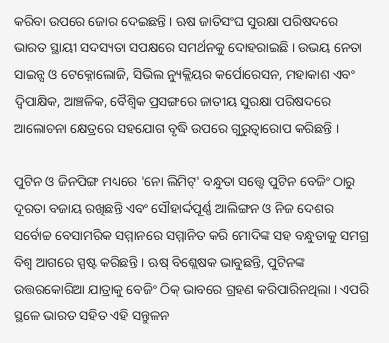କରିବା ଉପରେ ଜୋର ଦେଇଛନ୍ତି । ଋଷ ଜାତିସଂଘ ସୁରକ୍ଷା ପରିଷଦରେ ଭାରତ ସ୍ଥାୟୀ ସଦସ୍ୟତା ସପକ୍ଷରେ ସମର୍ଥନକୁ ଦୋହରାଇଛି । ଉଭୟ ନେତା ସାଇନ୍ସ ଓ ଟେକ୍ନୋଲୋଜି, ସିଭିଲ ନ୍ୟୁକ୍ଲିୟର କର୍ପୋରେସନ, ମହାକାଶ ଏବଂ ଦ୍ବିପାକ୍ଷିକ, ଆଞ୍ଚଳିକ, ବୈଶ୍ବିକ ପ୍ରସଙ୍ଗରେ ଜାତୀୟ ସୁରକ୍ଷା ପରିଷଦରେ ଆଲୋଚନା କ୍ଷେତ୍ରରେ ସହଯୋଗ ବୃଦ୍ଧି ଉପରେ ଗୁରୁତ୍ବାରୋପ କରିଛନ୍ତି ।

ପୁଟିନ ଓ ଜିନପିଙ୍ଗ ମଧ୍ୟରେ 'ନୋ ଲିମିଟ୍' ବନ୍ଧୁତା ସତ୍ତ୍ବେ ପୁଟିନ ବେଜିଂ ଠାରୁ ଦୂରତା ବଜାୟ ରଖିଛନ୍ତି ଏବଂ ସୌହାର୍ଦ୍ଦପୂର୍ଣ୍ଣ ଆଲିଙ୍ଗନ ଓ ନିଜ ଦେଶର ସର୍ବୋଚ୍ଚ ବେସାମରିକ ସମ୍ମାନରେ ସମ୍ମାନିତ କରି ମୋଦିଙ୍କ ସହ ବନ୍ଧୁତାକୁ ସମଗ୍ର ବିଶ୍ବ ଆଗରେ ସ୍ପଷ୍ଟ କରିଛନ୍ତି । ଋଷ୍ ବିଶ୍ଲେଷକ ଭାବୁଛନ୍ତି, ପୁଟିନଙ୍କ ଉତ୍ତରକୋରିଆ ଯାତ୍ରାକୁ ବେଜିଂ ଠିକ୍ ଭାବରେ ଗ୍ରହଣ କରିପାରିନଥିଲା । ଏପରି ସ୍ଥଳେ ଭାରତ ସହିତ ଏହି ସନ୍ତୁଳନ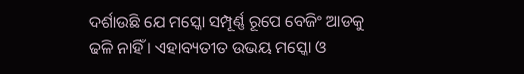ଦର୍ଶାଉଛି ଯେ ମସ୍କୋ ସମ୍ପୂର୍ଣ୍ଣ ରୂପେ ବେଜିଂ ଆଡକୁ ଢଳି ନାହିଁ । ଏହାବ୍ୟତୀତ ଉଭୟ ମସ୍କୋ ଓ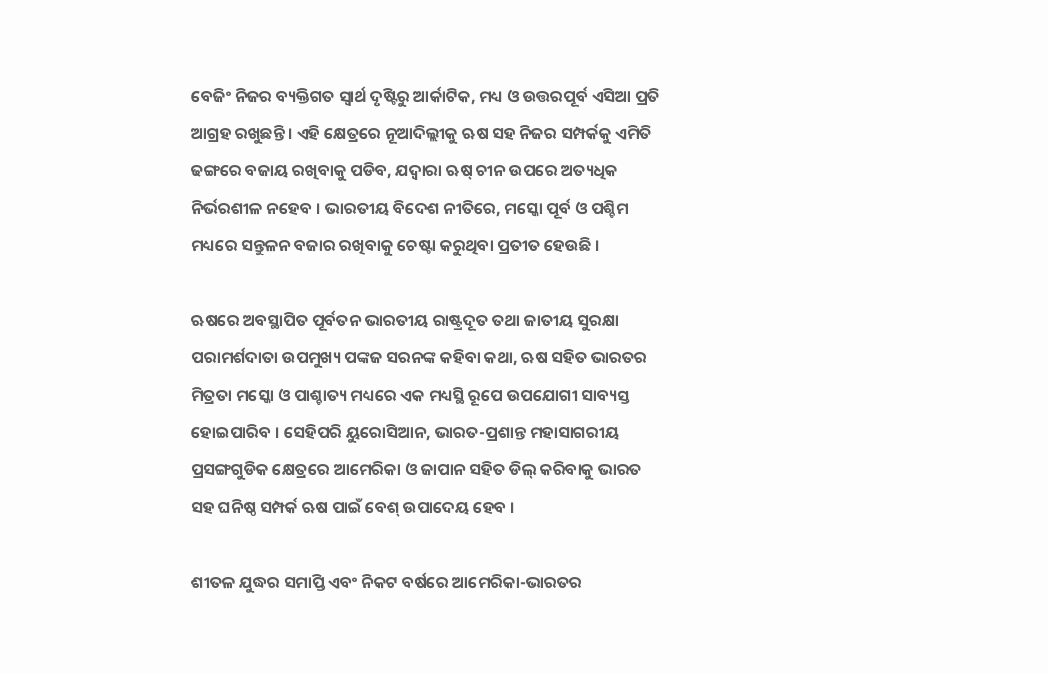ବେଜିଂ ନିଜର ବ୍ୟକ୍ତିଗତ ସ୍ବାର୍ଥ ଦୃଷ୍ଟିରୁ ଆର୍କାଟିକ, ମଧ୍ୟ ଓ ଉତ୍ତରପୂର୍ବ ଏସିଆ ପ୍ରତି ଆଗ୍ରହ ରଖୁଛନ୍ତି । ଏହି କ୍ଷେତ୍ରରେ ନୂଆଦିଲ୍ଲୀକୁ ଋଷ ସହ ନିଜର ସମ୍ପର୍କକୁ ଏମିତି ଢଙ୍ଗରେ ବଜାୟ ରଖିବାକୁ ପଡିବ, ଯଦ୍ବାରା ଋଷ୍ ଚୀନ ଉପରେ ଅତ୍ୟଧିକ ନିର୍ଭରଶୀଳ ନହେବ । ଭାରତୀୟ ବିଦେଶ ନୀତିରେ, ମସ୍କୋ ପୂର୍ବ ଓ ପଶ୍ଚିମ ମଧ୍ୟରେ ସନ୍ତୁଳନ ବଜାର ରଖିବାକୁ ଚେଷ୍ଟା କରୁଥିବା ପ୍ରତୀତ ହେଉଛି ।

ଋଷରେ ଅବସ୍ଥାପିତ ପୂର୍ବତନ ଭାରତୀୟ ରାଷ୍ଟ୍ରଦୂତ ତଥା ଜାତୀୟ ସୁରକ୍ଷା ପରାମର୍ଶଦାତା ଉପମୁଖ୍ୟ ପଙ୍କଜ ସରନଙ୍କ କହିବା କଥା, ଋଷ ସହିତ ଭାରତର ମିତ୍ରତା ମସ୍କୋ ଓ ପାଶ୍ଚାତ୍ୟ ମଧ୍ୟରେ ଏକ ମଧ୍ୟସ୍ଥି ରୂପେ ଉପଯୋଗୀ ସାବ୍ୟସ୍ତ ହୋଇପାରିବ । ସେହିପରି ୟୁରୋସିଆନ, ଭାରତ-ପ୍ରଶାନ୍ତ ମହାସାଗରୀୟ ପ୍ରସଙ୍ଗଗୁଡିକ କ୍ଷେତ୍ରରେ ଆମେରିକା ଓ ଜାପାନ ସହିତ ଡିଲ୍ କରିବାକୁ ଭାରତ ସହ ଘନିଷ୍ଠ ସମ୍ପର୍କ ଋଷ ପାଇଁ ବେଶ୍ ଉପାଦେୟ ହେବ ।

ଶୀତଳ ଯୁଦ୍ଧର ସମାପ୍ତି ଏବଂ ନିକଟ ବର୍ଷରେ ଆମେରିକା-ଭାରତର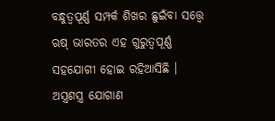ବନ୍ଧୁତ୍ବପୂର୍ଣ୍ଣ ସମ୍ପର୍କ ଶିଖର ଛୁଇଁବା ସତ୍ତ୍ବେ ଋଷ୍ ଭାରତର ଏହ ଗୁରୁତ୍ବପୂର୍ଣ୍ଣ ସହଯୋଗୀ ହୋଇ ରହିଆସିଛି । ଅସ୍ତ୍ରଶସ୍ତ୍ର ଯୋଗାଣ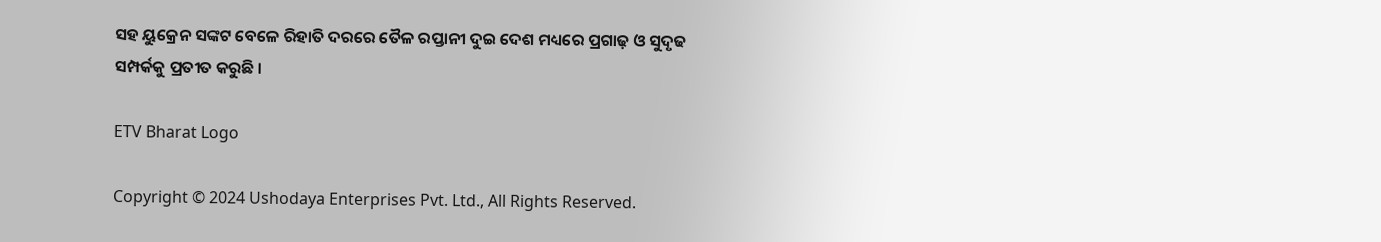ସହ ୟୁକ୍ରେନ ସଙ୍କଟ ବେଳେ ରିହାତି ଦରରେ ତୈଳ ରପ୍ତାନୀ ଦୁଇ ଦେଶ ମଧ୍ୟରେ ପ୍ରଗାଢ଼ ଓ ସୁଦୃଢ ସମ୍ପର୍କକୁ ପ୍ରତୀତ କରୁଛି ।

ETV Bharat Logo

Copyright © 2024 Ushodaya Enterprises Pvt. Ltd., All Rights Reserved.